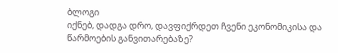ბლოგი
იქნებ, დადგა დრო, დავფიქრდეთ ჩვენი ეკონომიკისა და წარმოების განვითარებაზე?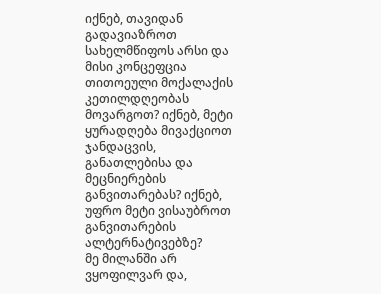იქნებ, თავიდან გადავიაზროთ სახელმწიფოს არსი და მისი კონცეფცია თითოეული მოქალაქის კეთილდღეობას მოვარგოთ? იქნებ, მეტი ყურადღება მივაქციოთ ჯანდაცვის, განათლებისა და მეცნიერების განვითარებას? იქნებ, უფრო მეტი ვისაუბროთ განვითარების ალტერნატივებზე?
მე მილანში არ ვყოფილვარ და,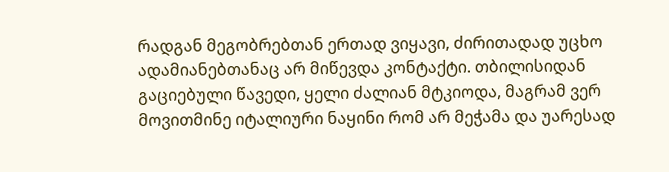რადგან მეგობრებთან ერთად ვიყავი, ძირითადად უცხო ადამიანებთანაც არ მიწევდა კონტაქტი. თბილისიდან გაციებული წავედი, ყელი ძალიან მტკიოდა, მაგრამ ვერ მოვითმინე იტალიური ნაყინი რომ არ მეჭამა და უარესად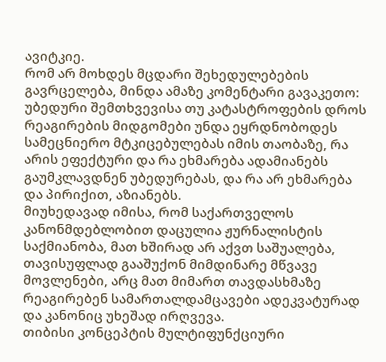ავიტკიე.
რომ არ მოხდეს მცდარი შეხედულებების გავრცელება, მინდა ამაზე კომენტარი გავაკეთო: უბედური შემთხვევისა თუ კატასტროფების დროს რეაგირების მიდგომები უნდა ეყრდნობოდეს სამეცნიერო მტკიცებულებას იმის თაობაზე, რა არის ეფექტური და რა ეხმარება ადამიანებს გაუმკლავდნენ უბედურებას, და რა არ ეხმარება და პირიქით, აზიანებს.
მიუხედავად იმისა, რომ საქართველოს კანონმდებლობით დაცულია ჟურნალისტის საქმიანობა, მათ ხშირად არ აქვთ საშუალება, თავისუფლად გააშუქონ მიმდინარე მწვავე მოვლენები, არც მათ მიმართ თავდასხმაზე რეაგირებენ სამართალდამცავები ადეკვატურად და კანონიც უხეშად ირღვევა.
თიბისი კონცეპტის მულტიფუნქციური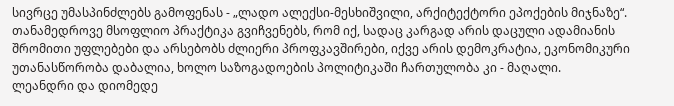სივრცე უმასპინძლებს გამოფენას - „ლადო ალექსი-მესხიშვილი, არქიტექტორი ეპოქების მიჯნაზე“.
თანამედროვე მსოფლიო პრაქტიკა გვიჩვენებს, რომ იქ, სადაც კარგად არის დაცული ადამიანის შრომითი უფლებები და არსებობს ძლიერი პროფკავშირები, იქვე არის დემოკრატია, ეკონომიკური უთანასწორობა დაბალია, ხოლო საზოგადოების პოლიტიკაში ჩართულობა კი - მაღალი.
ლეანდრი და დიომედე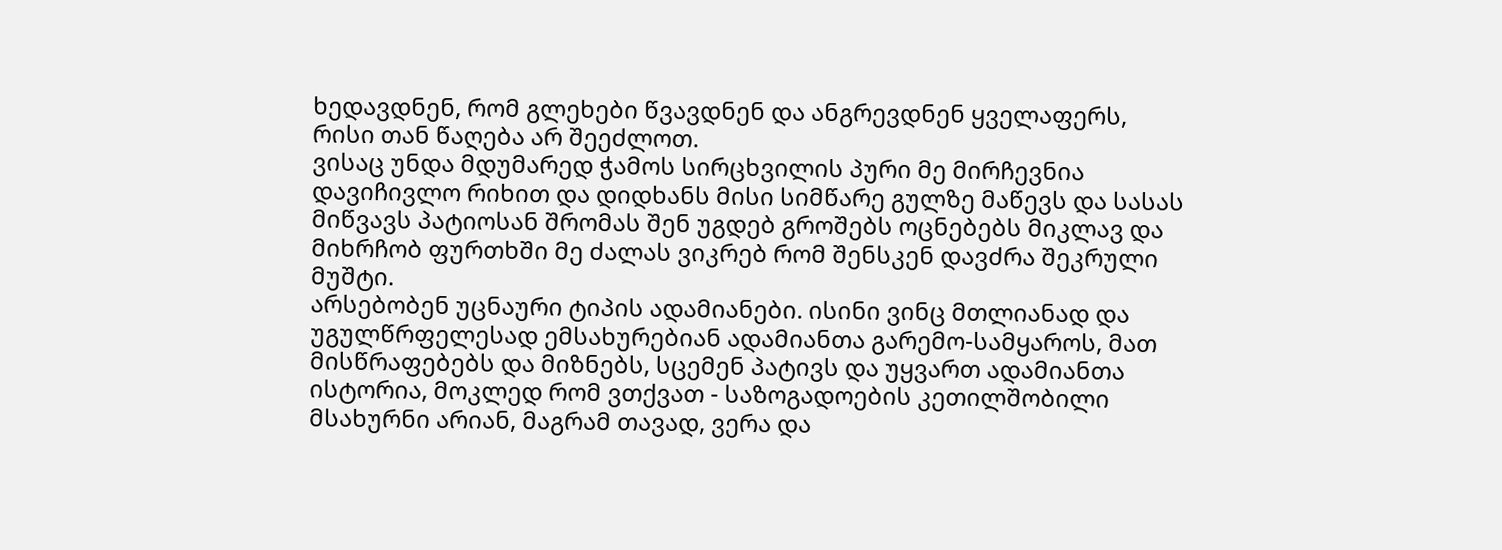ხედავდნენ, რომ გლეხები წვავდნენ და ანგრევდნენ ყველაფერს, რისი თან წაღება არ შეეძლოთ.
ვისაც უნდა მდუმარედ ჭამოს სირცხვილის პური მე მირჩევნია დავიჩივლო რიხით და დიდხანს მისი სიმწარე გულზე მაწევს და სასას მიწვავს პატიოსან შრომას შენ უგდებ გროშებს ოცნებებს მიკლავ და მიხრჩობ ფურთხში მე ძალას ვიკრებ რომ შენსკენ დავძრა შეკრული მუშტი.
არსებობენ უცნაური ტიპის ადამიანები. ისინი ვინც მთლიანად და უგულწრფელესად ემსახურებიან ადამიანთა გარემო-სამყაროს, მათ მისწრაფებებს და მიზნებს, სცემენ პატივს და უყვართ ადამიანთა ისტორია, მოკლედ რომ ვთქვათ - საზოგადოების კეთილშობილი მსახურნი არიან, მაგრამ თავად, ვერა და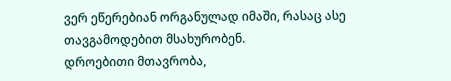ვერ ეწერებიან ორგანულად იმაში, რასაც ასე თავგამოდებით მსახურობენ.
დროებითი მთავრობა,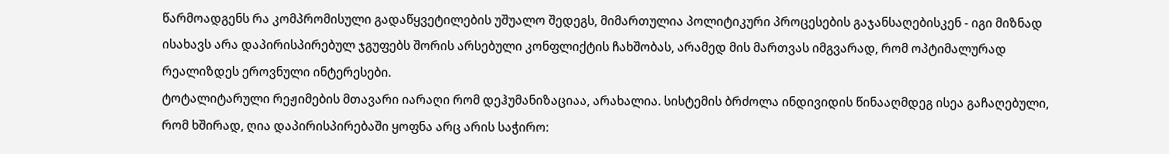წარმოადგენს რა კომპრომისული გადაწყვეტილების უშუალო შედეგს, მიმართულია პოლიტიკური პროცესების გაჯანსაღებისკენ - იგი მიზნად ისახავს არა დაპირისპირებულ ჯგუფებს შორის არსებული კონფლიქტის ჩახშობას, არამედ მის მართვას იმგვარად, რომ ოპტიმალურად რეალიზდეს ეროვნული ინტერესები.
ტოტალიტარული რეჟიმების მთავარი იარაღი რომ დეჰუმანიზაციაა, არახალია. სისტემის ბრძოლა ინდივიდის წინააღმდეგ ისეა გაჩაღებული, რომ ხშირად, ღია დაპირისპირებაში ყოფნა არც არის საჭირო: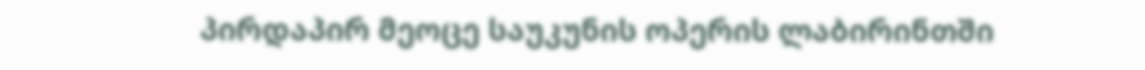პირდაპირ მეოცე საუკუნის ოპერის ლაბირინთში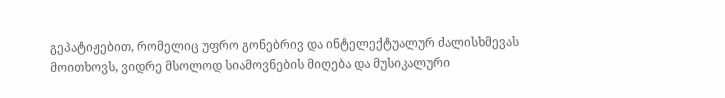გეპატიჟებით, რომელიც უფრო გონებრივ და ინტელექტუალურ ძალისხმევას მოითხოვს, ვიდრე მსოლოდ სიამოვნების მიღება და მუსიკალური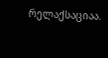რელაქსაციაა.